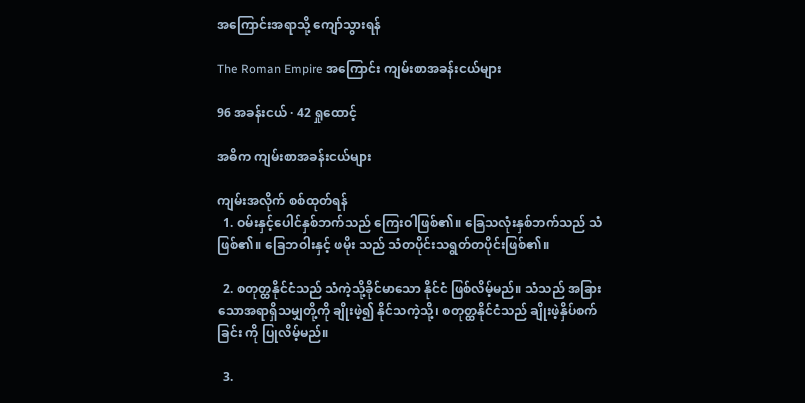အကြောင်းအရာသို့ ကျော်သွားရန်

The Roman Empire အကြောင်း ကျမ်းစာအခန်းငယ်များ

96 အခန်းငယ် · 42 ရှုထောင့်

အဓိက ကျမ်းစာအခန်းငယ်များ

ကျမ်းအလိုက် စစ်ထုတ်ရန်
  1. ဝမ်းနှင့်ပေါင်နှစ်ဘက်သည် ကြေးဝါဖြစ်၏။ ခြေသလုံးနှစ်ဘက်သည် သံဖြစ်၏။ ခြေဘဝါးနှင့် ဖမိုး သည် သံတပိုင်းသရွတ်တပိုင်းဖြစ်၏။

  2. စတုတ္ထနိုင်ငံသည် သံကဲ့သို့ခိုင်မာသော နိုင်ငံ ဖြစ်လိမ့်မည်။ သံသည် အခြားသောအရာရှိသမျှတို့ကို ချိုးဖဲ့၍ နိုင်သကဲ့သို့၊ စတုတ္ထနိုင်ငံသည် ချိုးဖဲ့နှိပ်စက်ခြင်း ကို ပြုလိမ့်မည်။

  3.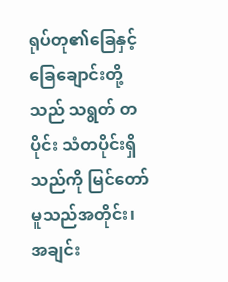ရုပ်တု၏ခြေနှင့် ခြေချောင်းတို့သည် သရွတ် တပိုင်း သံတပိုင်းရှိသည်ကို မြင်တော်မူသည်အတိုင်း၊ အချင်း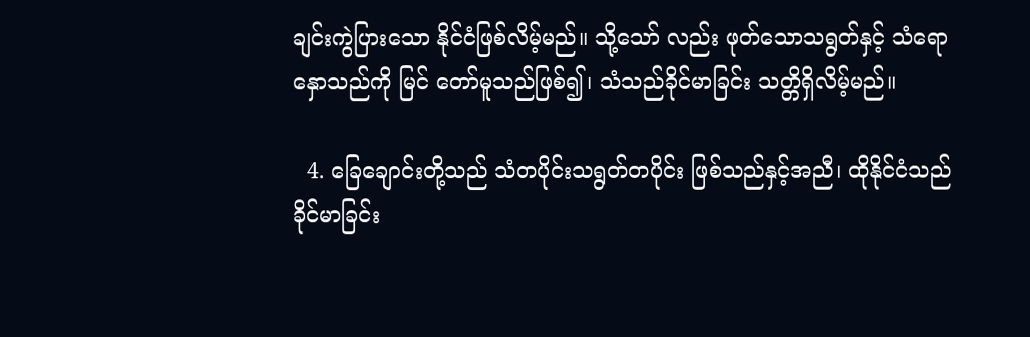ချင်းကွဲပြားသော နိုင်ငံဖြစ်လိမ့်မည်။ သို့သော် လည်း ဖုတ်သောသရွတ်နှင့် သံရောနှောသည်ကို မြင် တော်မူသည်ဖြစ်၍၊ သံသည်ခိုင်မာခြင်း သတ္တိရှိလိမ့်မည်။

  4. ခြေချောင်းတို့သည် သံတပိုင်းသရွတ်တပိုင်း ဖြစ်သည်နှင့်အညီ၊ ထိုနိုင်ငံသည် ခိုင်မာခြင်း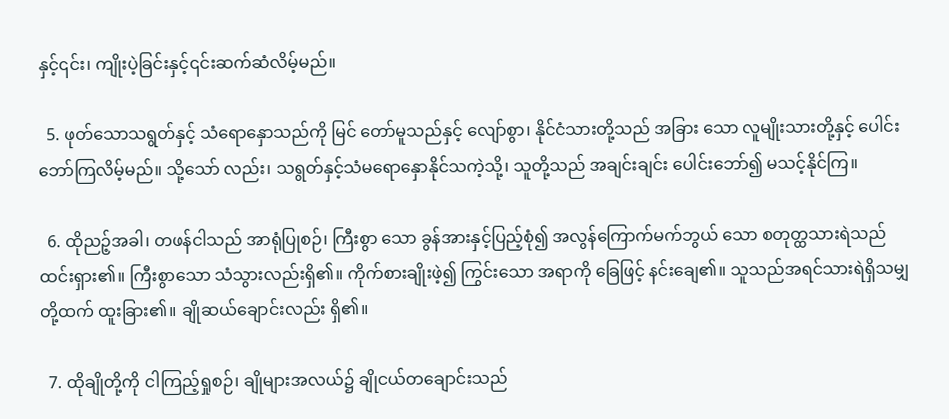နှင့်၎င်း၊ ကျိုးပဲ့ခြင်းနှင့်၎င်းဆက်ဆံလိမ့်မည်။

  5. ဖုတ်သောသရွတ်နှင့် သံရောနှောသည်ကို မြင် တော်မူသည်နှင့် လျော်စွာ၊ နိုင်ငံသားတို့သည် အခြား သော လူမျိုးသားတို့နှင့် ပေါင်းဘော်ကြလိမ့်မည်။ သို့သော် လည်း၊ သရွတ်နှင့်သံမရောနှောနိုင်သကဲ့သို့၊ သူတို့သည် အချင်းချင်း ပေါင်းဘော်၍ မသင့်နိုင်ကြ။

  6. ထိုညဉ့်အခါ၊ တဖန်ငါသည် အာရုံပြုစဉ်၊ ကြီးစွာ သော ခွန်အားနှင့်ပြည့်စုံ၍ အလွန်ကြောက်မက်ဘွယ် သော စတုတ္ထသားရဲသည် ထင်းရှား၏။ ကြီးစွာသော သံသွားလည်းရှိ၏။ ကိုက်စားချိုးဖဲ့၍ ကြွင်းသော အရာကို ခြေဖြင့် နင်းချေ၏။ သူသည်အရင်သားရဲရှိသမျှတို့ထက် ထူးခြား၏။ ချိုဆယ်ချောင်းလည်း ရှိ၏။

  7. ထိုချိုတို့ကို ငါကြည့်ရှုစဉ်၊ ချိုများအလယ်၌ ချိုငယ်တချောင်းသည်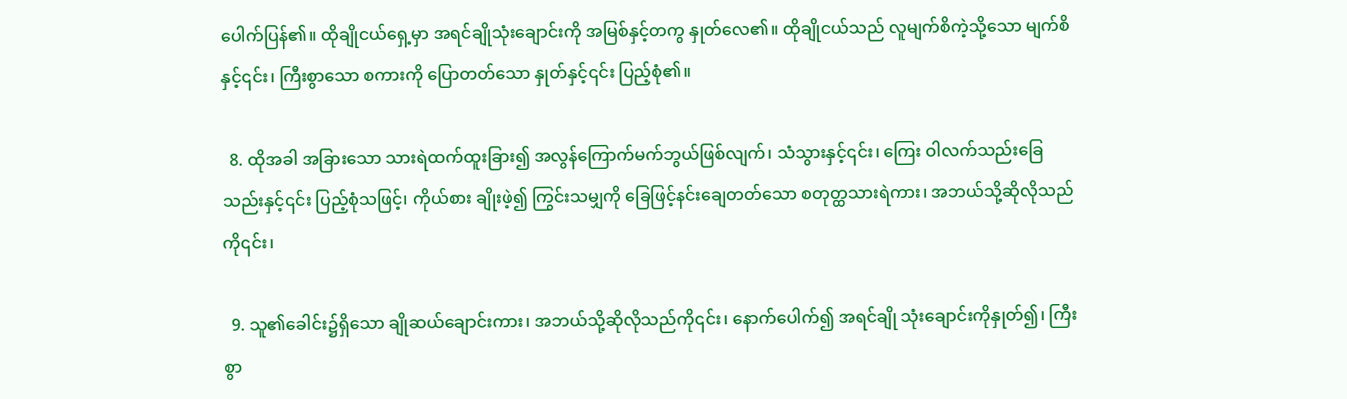ပေါက်ပြန်၏။ ထိုချိုငယ်ရှေ့မှာ အရင်ချိုသုံးချောင်းကို အမြစ်နှင့်တကွ နှုတ်လေ၏။ ထိုချိုငယ်သည် လူမျက်စိကဲ့သို့သော မျက်စိနှင့်၎င်း၊ ကြီးစွာသော စကားကို ပြောတတ်သော နှုတ်နှင့်၎င်း ပြည့်စုံ၏။

  8. ထိုအခါ အခြားသော သားရဲထက်ထူးခြား၍ အလွန်ကြောက်မက်ဘွယ်ဖြစ်လျက်၊ သံသွားနှင့်၎င်း၊ ကြေး ဝါလက်သည်းခြေသည်းနှင့်၎င်း ပြည့်စုံသဖြင့်၊ ကိုယ်စား ချိုးဖဲ့၍ ကြွင်းသမျှကို ခြေဖြင့်နင်းချေတတ်သော စတုတ္ထသားရဲကား၊ အဘယ်သို့ဆိုလိုသည်ကို၎င်း၊

  9. သူ၏ခေါင်း၌ရှိသော ချိုဆယ်ချောင်းကား၊ အဘယ်သို့ဆိုလိုသည်ကို၎င်း၊ နောက်ပေါက်၍ အရင်ချို သုံးချောင်းကိုနှုတ်၍၊ ကြီးစွာ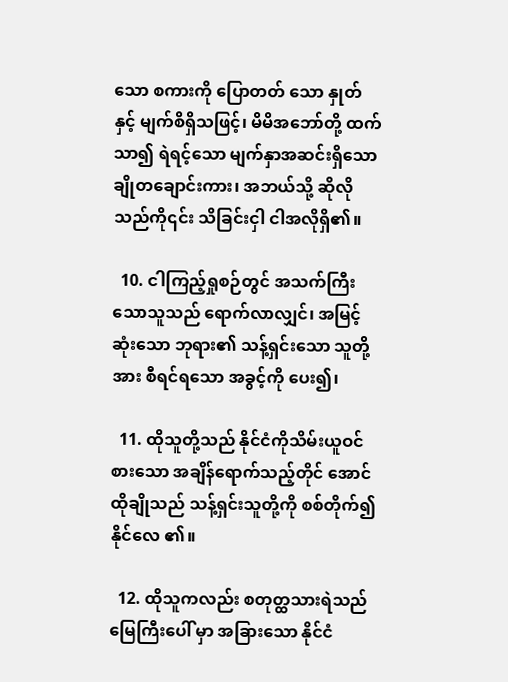သော စကားကို ပြောတတ် သော နှုတ် နှင့် မျက်စိရှိသဖြင့်၊ မိမိအဘော်တို့ ထက်သာ၍ ရဲရင့်သော မျက်နှာအဆင်းရှိသော ချိုတချောင်းကား၊ အဘယ်သို့ ဆိုလို သည်ကို၎င်း သိခြင်းငှါ ငါအလိုရှိ၏။

  10. ငါကြည့်ရှုစဉ်တွင် အသက်ကြီးသောသူသည် ရောက်လာလျှင်၊ အမြင့်ဆုံးသော ဘုရား၏ သန့်ရှင်းသော သူတို့အား စီရင်ရသော အခွင့်ကို ပေး၍၊

  11. ထိုသူတို့သည် နိုင်ငံကိုသိမ်းယူဝင်စားသော အချိန်ရောက်သည့်တိုင် အောင် ထိုချိုသည် သန့်ရှင်းသူတို့ကို စစ်တိုက်၍ နိုင်လေ ၏။

  12. ထိုသူကလည်း စတုတ္ထသားရဲသည် မြေကြီးပေါ် မှာ အခြားသော နိုင်ငံ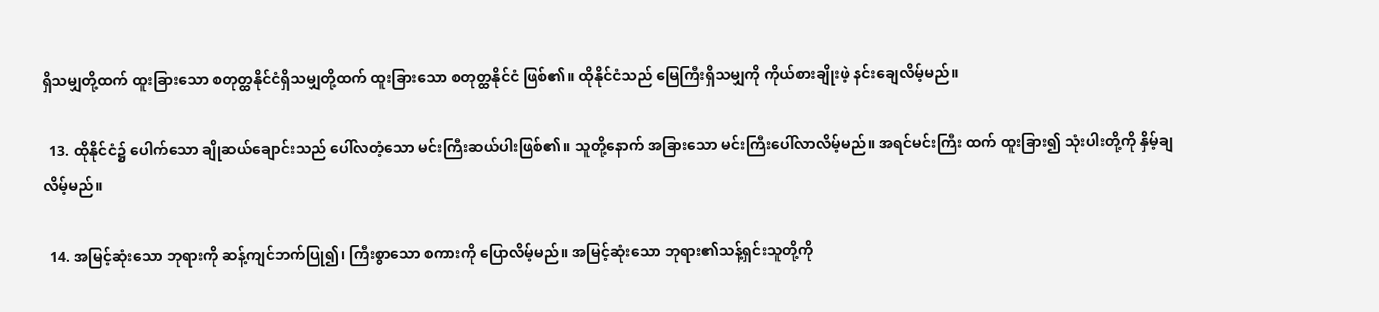ရှိသမျှတို့ထက် ထူးခြားသော စတုတ္ထနိုင်ငံရှိသမျှတို့ထက် ထူးခြားသော စတုတ္ထနိုင်ငံ ဖြစ်၏။ ထိုနိုင်ငံသည် မြေကြီးရှိသမျှကို ကိုယ်စားချိုးဖဲ့ နင်းချေလိမ့်မည်။

  13. ထိုနိုင်ငံ၌ ပေါက်သော ချိုဆယ်ချောင်းသည် ပေါ်လတံ့သော မင်းကြီးဆယ်ပါးဖြစ်၏။ သူတို့နောက် အခြားသော မင်းကြီးပေါ်လာလိမ့်မည်။ အရင်မင်းကြီး ထက် ထူးခြား၍ သုံးပါးတို့ကို နှိမ့်ချလိမ့်မည်။

  14. အမြင့်ဆုံးသော ဘုရားကို ဆန့်ကျင်ဘက်ပြု၍၊ ကြီးစွာသော စကားကို ပြောလိမ့်မည်။ အမြင့်ဆုံးသော ဘုရား၏သန့်ရှင်းသူတို့ကို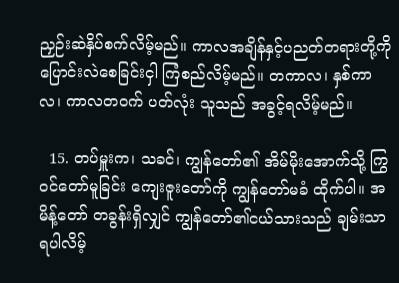ညှဉ်းဆဲနှိပ်စက်လိမ့်မည်။ ကာလအချိန်နှင့်ပညတ်တရားတို့ကို ပြောင်းလဲစေခြင်းငှါ ကြံစည်လိမ့်မည်။ တကာလ၊ နှစ်ကာလ၊ ကာလတဝက် ပတ်လုံး သူသည် အခွင့်ရလိမ့်မည်။

  15. တပ်မှူးက၊ သခင်၊ ကျွန်တော်၏ အိမ်မိုးအောက်သို့ ကြွဝင်တော်မူခြင်း ကျေးဇူးတော်ကို ကျွန်တော်မခံ ထိုက်ပါ။ အမိန့်တော် တခွန်းရှိလျှင် ကျွန်တော်၏ငယ်သားသည် ချမ်းသာရပါလိမ့်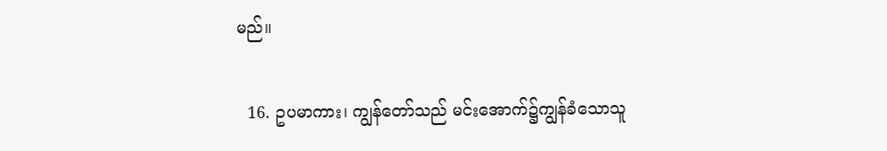မည်။

  16. ဥပမာကား၊ ကျွန်တော်သည် မင်းအောက်၌ကျွန်ခံသောသူ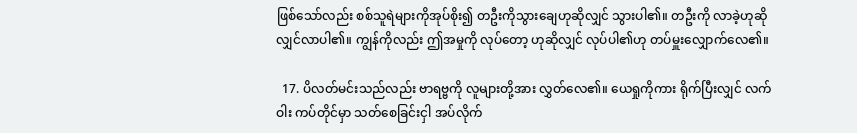ဖြစ်သော်လည်း စစ်သူရဲများကိုအုပ်စိုး၍ တဦးကိုသွားချေဟုဆိုလျှင် သွားပါ၏။ တဦးကို လာခဲ့ဟုဆိုလျှင်လာပါ၏။ ကျွန်ကိုလည်း ဤအမှုကို လုပ်တော့ ဟုဆိုလျှင် လုပ်ပါ၏ဟု တပ်မှူးလျှောက်လေ၏။

  17. ပိလတ်မင်းသည်လည်း ဗာရဗ္ဗကို လူများတို့အား လွှတ်လေ၏။ ယေရှုကိုကား ရိုက်ပြီးလျှင် လက်ဝါး ကပ်တိုင်မှာ သတ်စေခြင်းငှါ အပ်လိုက်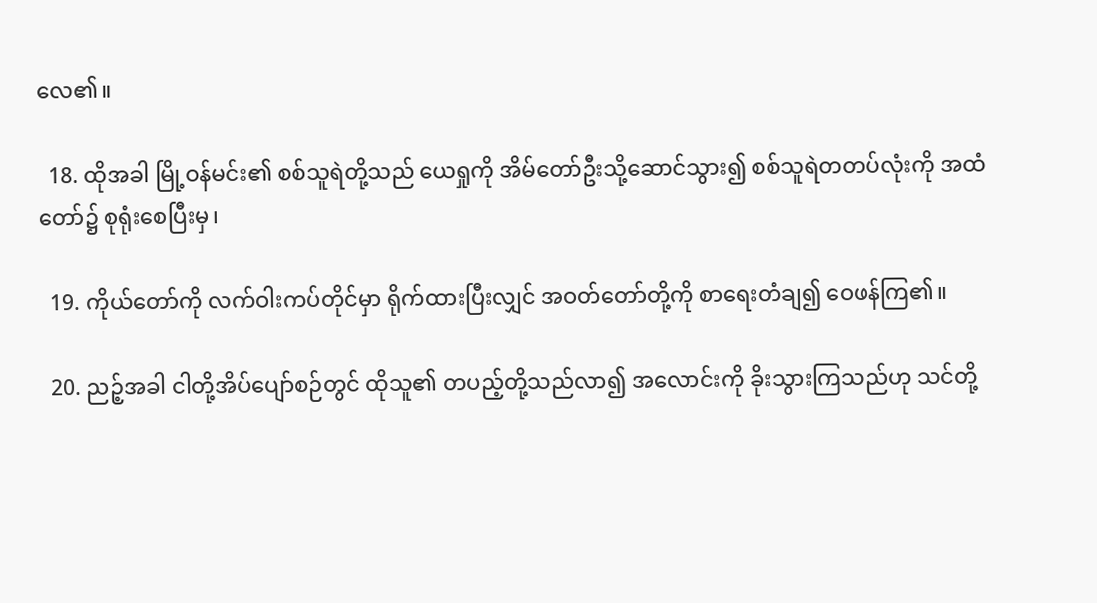လေ၏။

  18. ထိုအခါ မြို့ဝန်မင်း၏ စစ်သူရဲတို့သည် ယေရှုကို အိမ်တော်ဦးသို့ဆောင်သွား၍ စစ်သူရဲတတပ်လုံးကို အထံတော်၌ စုရုံးစေပြီးမှ၊

  19. ကိုယ်တော်ကို လက်ဝါးကပ်တိုင်မှာ ရိုက်ထားပြီးလျှင် အဝတ်တော်တို့ကို စာရေးတံချ၍ ဝေဖန်ကြ၏။

  20. ညဉ့်အခါ ငါတို့အိပ်ပျော်စဉ်တွင် ထိုသူ၏ တပည့်တို့သည်လာ၍ အလောင်းကို ခိုးသွားကြသည်ဟု သင်တို့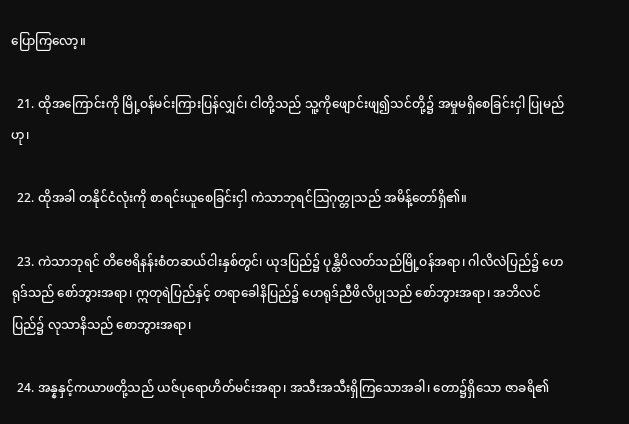ပြောကြလော့။

  21. ထိုအကြောင်းကို မြို့ဝန်မင်းကြားပြန်လျှင်၊ ငါတို့သည် သူ့ကိုဖျောင်းဖျ၍သင်တို့၌ အမှုမရှိစေခြင်းငှါ ပြုမည်ဟု၊

  22. ထိုအခါ တနိုင်ငံလုံးကို စာရင်းယူစေခြင်းငှါ ကဲသာဘုရင်ဩဂုတ္တုသည် အမိန့်တော်ရှိ၏။

  23. ကဲသာဘုရင် တိဗေရိနန်းစံတဆယ်ငါးနှစ်တွင်၊ ယုဒပြည်၌ ပုန္တိပိလတ်သည်မြို့ဝန်အရာ၊ ဂါလိလဲပြည်၌ ဟေရုဒ်သည် စော်ဘွားအရာ၊ ဣတုရဲပြည်နှင့် တရာခေါနိပြည်၌ ဟေရုဒ်ညီဖိလိပ္ပုသည် စော်ဘွားအရာ၊ အဘိလင်ပြည်၌ လုသာနိသည် စောဘွားအရာ၊

  24. အန္နနှင့်ကယာဖတို့သည် ယဇ်ပုရောဟိတ်မင်းအရာ၊ အသီးအသီးရှိကြသောအခါ၊ တော၌ရှိသော ဇာခရိ၏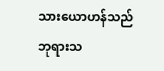သားယောဟန်သည် ဘုရားသ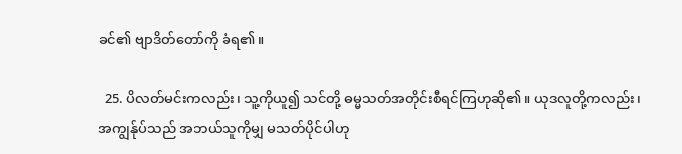ခင်၏ ဗျာဒိတ်တော်ကို ခံရ၏။

  25. ပိလတ်မင်းကလည်း၊ သူ့ကိုယူ၍ သင်တို့ ဓမ္မသတ်အတိုင်းစီရင်ကြဟုဆို၏။ ယုဒလူတို့ကလည်း၊ အကျွန်ုပ်သည် အဘယ်သူကိုမျှ မသတ်ပိုင်ပါဟု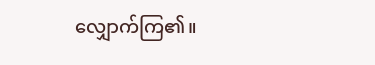လျှောက်ကြ၏။